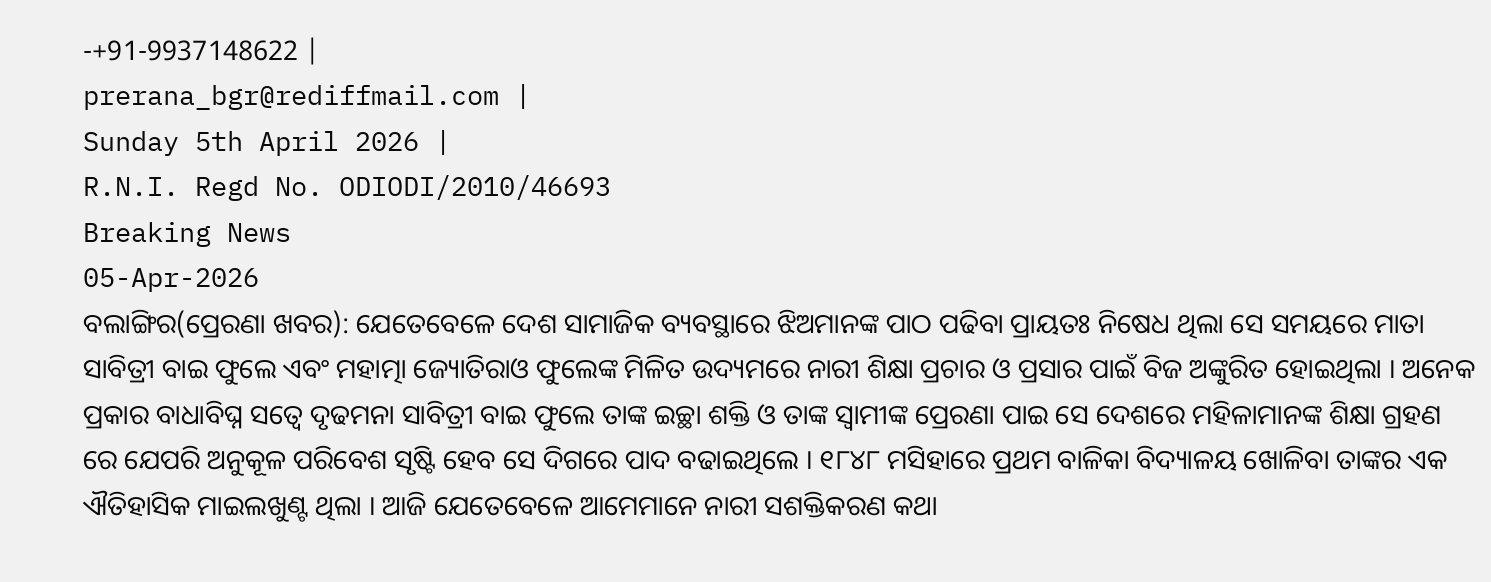-+91-9937148622 |
prerana_bgr@rediffmail.com |
Sunday 5th April 2026 |
R.N.I. Regd No. ODIODI/2010/46693
Breaking News
05-Apr-2026
ବଲାଙ୍ଗିର(ପ୍ରେରଣା ଖବର): ଯେତେବେଳେ ଦେଶ ସାମାଜିକ ବ୍ୟବସ୍ଥାରେ ଝିଅମାନଙ୍କ ପାଠ ପଢିବା ପ୍ରାୟତଃ ନିଷେଧ ଥିଲା ସେ ସମୟରେ ମାତା ସାବିତ୍ରୀ ବାଇ ଫୁଲେ ଏବଂ ମହାତ୍ମା ଜ୍ୟୋତିରାଓ ଫୁଲେଙ୍କ ମିଳିତ ଉଦ୍ୟମରେ ନାରୀ ଶିକ୍ଷା ପ୍ରଚାର ଓ ପ୍ରସାର ପାଇଁ ବିଜ ଅଙ୍କୁରିତ ହୋଇଥିଲା । ଅନେକ ପ୍ରକାର ବାଧାବିଘ୍ନ ସତ୍ୱେ ଦୃଢମନା ସାବିତ୍ରୀ ବାଇ ଫୁଲେ ତାଙ୍କ ଇଚ୍ଛା ଶକ୍ତି ଓ ତାଙ୍କ ସ୍ୱାମୀଙ୍କ ପ୍ରେରଣା ପାଇ ସେ ଦେଶରେ ମହିଳାମାନଙ୍କ ଶିକ୍ଷା ଗ୍ରହଣ ରେ ଯେପରି ଅନୁକୂଳ ପରିବେଶ ସୃଷ୍ଟି ହେବ ସେ ଦିଗରେ ପାଦ ବଢାଇଥିଲେ । ୧୮୪୮ ମସିହାରେ ପ୍ରଥମ ବାଳିକା ବିଦ୍ୟାଳୟ ଖୋଳିବା ତାଙ୍କର ଏକ ଐତିହାସିକ ମାଇଲଖୁଣ୍ଟ ଥିଲା । ଆଜି ଯେତେବେଳେ ଆମେମାନେ ନାରୀ ସଶକ୍ତିକରଣ କଥା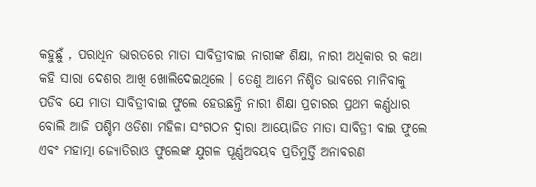କହୁଛୁଁ , ପରାଧିନ ଭାରତରେ ମାତା ସାବିତ୍ରୀବାଇ ନାରୀଙ୍କ ଶିକ୍ଷା, ନାରୀ ଅଧିକାର ର କଥା କହି ସାରା ଦେଶର ଆଖି ଖୋଲିଦେଇଥିଲେ । ତେଣୁ ଆମେ ନିଶ୍ଚିତ ଭାବରେ ମାନିବାକୁ ପଡିବ ଯେ ମାତା ସାବିତ୍ରୀବାଇ ଫୁଲେ ହେଉଛନ୍ତି ନାରୀ ଶିକ୍ଷା ପ୍ରଚାରର ପ୍ରଥମ କର୍ଣ୍ଣଧାର ବୋଲି ଆଜି ପଶ୍ଚିମ ଓଡିଶା ମହିଳା ସଂଗଠନ ଦ୍ୱାରା ଆୟୋଜିତ ମାତା ସାବିତ୍ରୀ ବାଇ ଫୁଲେ ଏବଂ ମହାତ୍ମା ଜ୍ୟୋତିରାଓ ଫୁଲେଙ୍କ ଯୁଗଳ ପୂର୍ଣ୍ଣଅବୟବ ପ୍ରତିମୁର୍ତ୍ତି ଅନାବରଣ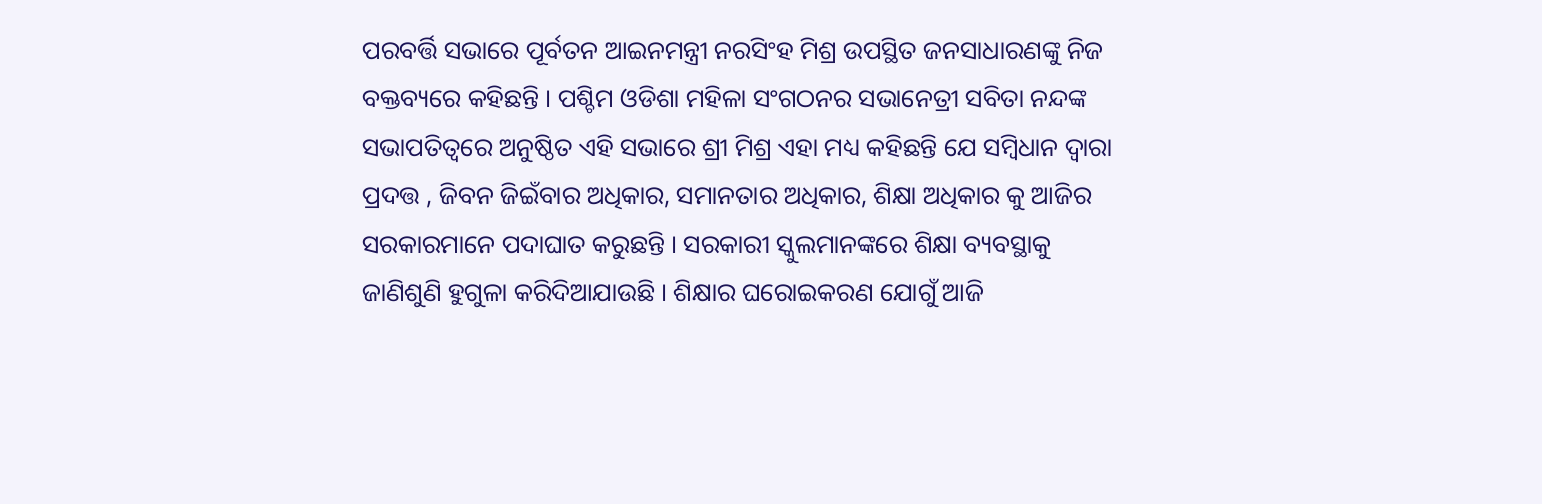ପରବର୍ତ୍ତି ସଭାରେ ପୂର୍ବତନ ଆଇନମନ୍ତ୍ରୀ ନରସିଂହ ମିଶ୍ର ଉପସ୍ଥିତ ଜନସାଧାରଣଙ୍କୁ ନିଜ ବକ୍ତବ୍ୟରେ କହିଛନ୍ତି । ପଶ୍ଚିମ ଓଡିଶା ମହିଳା ସଂଗଠନର ସଭାନେତ୍ରୀ ସବିତା ନନ୍ଦଙ୍କ ସଭାପତିତ୍ୱରେ ଅନୁଷ୍ଠିତ ଏହି ସଭାରେ ଶ୍ରୀ ମିଶ୍ର ଏହା ମଧ୍ୟ କହିଛନ୍ତି ଯେ ସମ୍ବିଧାନ ଦ୍ୱାରା ପ୍ରଦତ୍ତ , ଜିବନ ଜିଇଁବାର ଅଧିକାର, ସମାନତାର ଅଧିକାର, ଶିକ୍ଷା ଅଧିକାର କୁ ଆଜିର ସରକାରମାନେ ପଦାଘାତ କରୁଛନ୍ତି । ସରକାରୀ ସ୍କୁଲମାନଙ୍କରେ ଶିକ୍ଷା ବ୍ୟବସ୍ଥାକୁ ଜାଣିଶୁଣି ହୁଗୁଳା କରିଦିଆଯାଉଛି । ଶିକ୍ଷାର ଘରୋଇକରଣ ଯୋଗୁଁ ଆଜି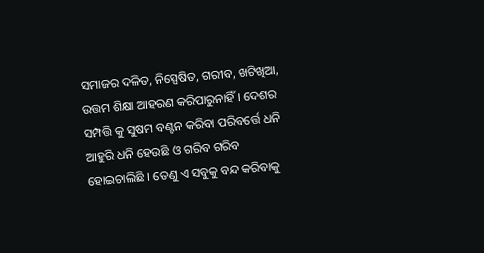ସମାଜର ଦଳିତ, ନିସ୍ପେଷିତ, ଗରୀବ, ଖଟିଖିଆ, ଉତ୍ତମ ଶିକ୍ଷା ଆହରଣ କରିପାରୁନାହିଁ । ଦେଶର ସମ୍ପତ୍ତି କୁ ସୁଷମ ବଣ୍ଟନ କରିବା ପରିବର୍ତ୍ତେ ଧନି ଆହୁରି ଧନି ହେଉଛି ଓ ଗରିବ ଗରିବ ହୋଇଚାଲିଛି । ତେଣୁ ଏ ସବୁକୁ ବନ୍ଦ କରିବାକୁ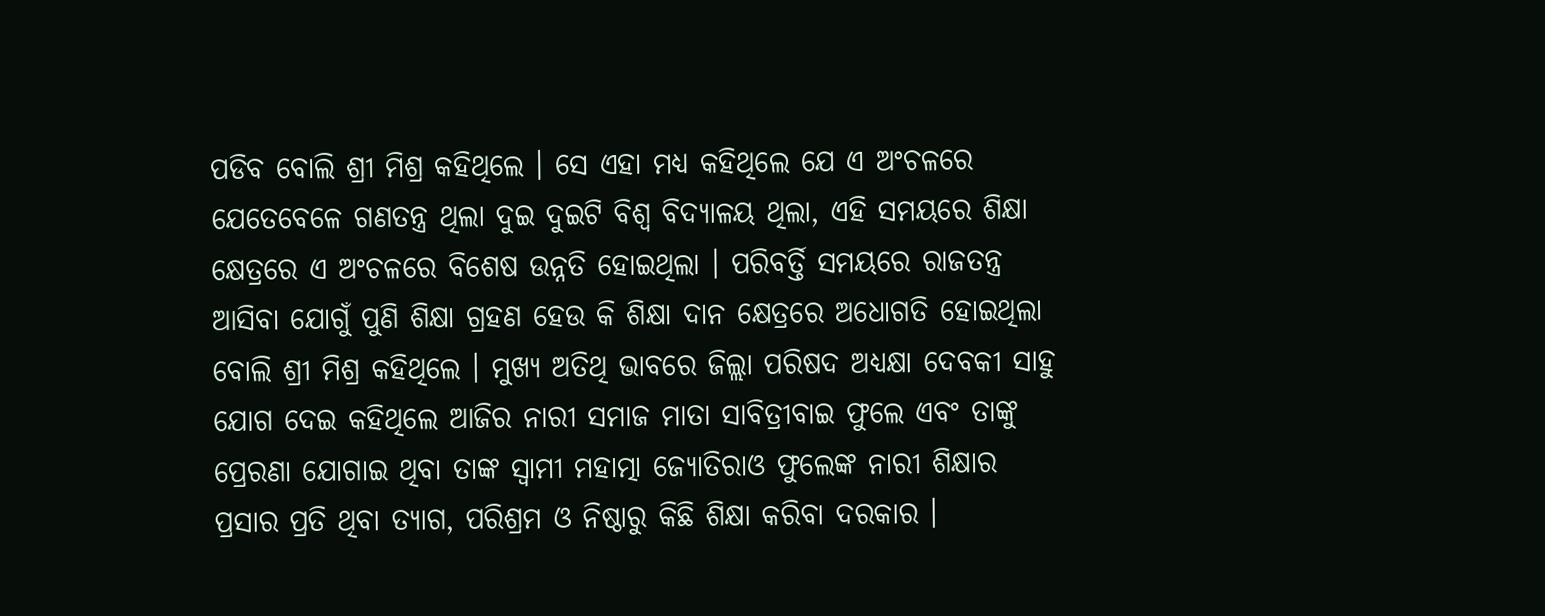ପଡିବ ବୋଲି ଶ୍ରୀ ମିଶ୍ର କହିଥିଲେ । ସେ ଏହା ମଧ୍ୟ କହିଥିଲେ ଯେ ଏ ଅଂଚଳରେ ଯେତେବେଳେ ଗଣତନ୍ତ୍ର ଥିଲା ଦୁଇ ଦୁଇଟି ବିଶ୍ୱ ବିଦ୍ୟାଳୟ ଥିଲା, ଏହି ସମୟରେ ଶିକ୍ଷା କ୍ଷେତ୍ରରେ ଏ ଅଂଚଳରେ ବିଶେଷ ଉନ୍ନତି ହୋଇଥିଲା । ପରିବର୍ତ୍ତି ସମୟରେ ରାଜତନ୍ତ୍ର ଆସିବା ଯୋଗୁଁ ପୁଣି ଶିକ୍ଷା ଗ୍ରହଣ ହେଉ କି ଶିକ୍ଷା ଦାନ କ୍ଷେତ୍ରରେ ଅଧୋଗତି ହୋଇଥିଲା ବୋଲି ଶ୍ରୀ ମିଶ୍ର କହିଥିଲେ । ମୁଖ୍ୟ ଅତିଥି ଭାବରେ ଜିଲ୍ଲା ପରିଷଦ ଅଧ୍ୟକ୍ଷା ଦେବକୀ ସାହୁ ଯୋଗ ଦେଇ କହିଥିଲେ ଆଜିର ନାରୀ ସମାଜ ମାତା ସାବିତ୍ରୀବାଇ ଫୁଲେ ଏବଂ ତାଙ୍କୁ ପ୍ରେରଣା ଯୋଗାଇ ଥିବା ତାଙ୍କ ସ୍ୱାମୀ ମହାତ୍ମା ଜ୍ୟୋତିରାଓ ଫୁଲେଙ୍କ ନାରୀ ଶିକ୍ଷାର ପ୍ରସାର ପ୍ରତି ଥିବା ତ୍ୟାଗ, ପରିଶ୍ରମ ଓ ନିଷ୍ଠାରୁ କିଛି ଶିକ୍ଷା କରିବା ଦରକାର ।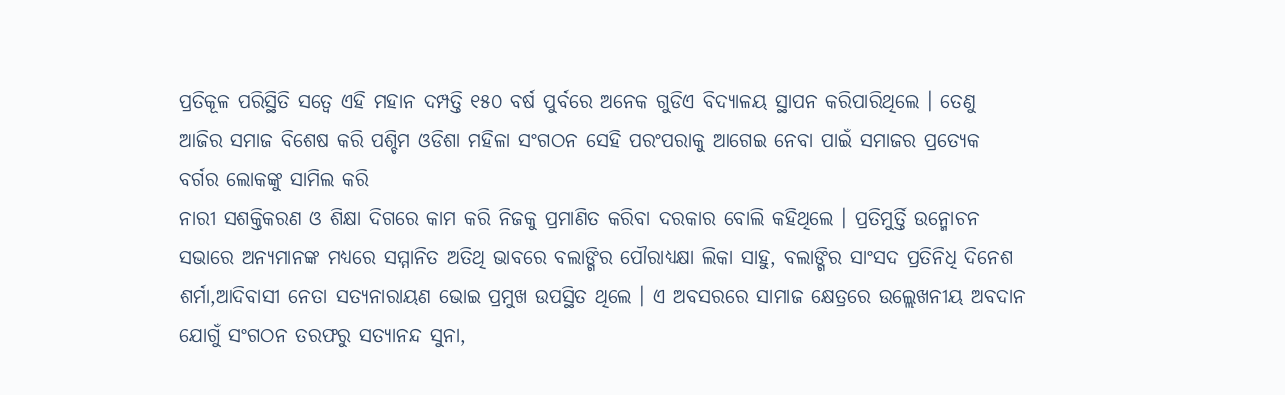ପ୍ରତିକୂଳ ପରିସ୍ଥିତି ସତ୍ୱେ ଏହି ମହାନ ଦମ୍ପତ୍ତି ୧୫୦ ବର୍ଷ ପୁର୍ବରେ ଅନେକ ଗୁଡିଏ ବିଦ୍ୟାଳୟ ସ୍ଥାପନ କରିପାରିଥିଲେ । ତେଣୁ ଆଜିର ସମାଜ ବିଶେଷ କରି ପଶ୍ଚିମ ଓଡିଶା ମହିଳା ସଂଗଠନ ସେହି ପରଂପରାକୁ ଆଗେଇ ନେବା ପାଇଁ ସମାଜର ପ୍ରତ୍ୟେକ ବର୍ଗର ଲୋକଙ୍କୁ ସାମିଲ କରି
ନାରୀ ସଶକ୍ତିକରଣ ଓ ଶିକ୍ଷା ଦିଗରେ କାମ କରି ନିଜକୁ ପ୍ରମାଣିତ କରିବା ଦରକାର ବୋଲି କହିଥିଲେ । ପ୍ରତିମୁର୍ତ୍ତି ଉନ୍ମୋଚନ ସଭାରେ ଅନ୍ୟମାନଙ୍କ ମଧ୍ୟରେ ସମ୍ମାନିତ ଅତିଥି ଭାବରେ ବଲାଙ୍ଗିର ପୌରାଧ୍ୟକ୍ଷା ଲିକା ସାହୁ, ବଲାଙ୍ଗିର ସାଂସଦ ପ୍ରତିନିଧି ଦିନେଶ ଶର୍ମା,ଆଦିବାସୀ ନେତା ସତ୍ୟନାରାୟଣ ଭୋଇ ପ୍ରମୁଖ ଉପସ୍ଥିତ ଥିଲେ । ଏ ଅବସରରେ ସାମାଜ କ୍ଷେତ୍ରରେ ଉଲ୍ଲେଖନୀୟ ଅବଦାନ ଯୋଗୁଁ ସଂଗଠନ ତରଫରୁ ସତ୍ୟାନନ୍ଦ ସୁନା,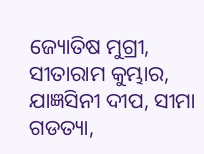ଜ୍ୟୋତିଷ ମୁଗ୍ରୀ, ସୀତାରାମ କୁମ୍ଭାର, ଯାଜ୍ଞସିନୀ ଦୀପ, ସୀମା ଗଡତ୍ୟା,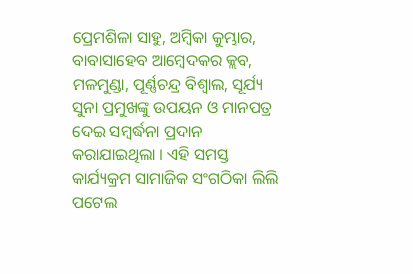ପ୍ରେମଶିଳା ସାହୁ, ଅମ୍ବିକା କୁମ୍ଭାର, ବାବାସାହେବ ଆମ୍ବେଦକର କ୍ଲବ, ମଳମୁଣ୍ଡା, ପୂର୍ଣ୍ଣଚନ୍ଦ୍ର ବିଶ୍ୱାଲ, ସୂର୍ଯ୍ୟ ସୁନା ପ୍ରମୁଖଙ୍କୁ ଉପୟନ ଓ ମାନପତ୍ର ଦେଇ ସମ୍ବର୍ଦ୍ଧନା ପ୍ରଦାନ କରାଯାଇଥିଲା । ଏହି ସମସ୍ତ କାର୍ଯ୍ୟକ୍ରମ ସାମାଜିକ ସଂଗଠିକା ଲିଲି ପଟେଲ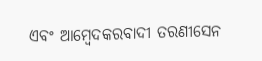ଏବଂ ଆମ୍ବେଦକରବାଦୀ ତରଣୀସେନ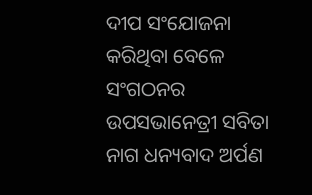ଦୀପ ସଂଯୋଜନା କରିଥିବା ବେଳେ ସଂଗଠନର ଉପସଭାନେତ୍ରୀ ସବିତା ନାଗ ଧନ୍ୟବାଦ ଅର୍ପଣ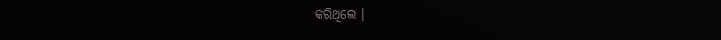କରିଥିଲେ ।